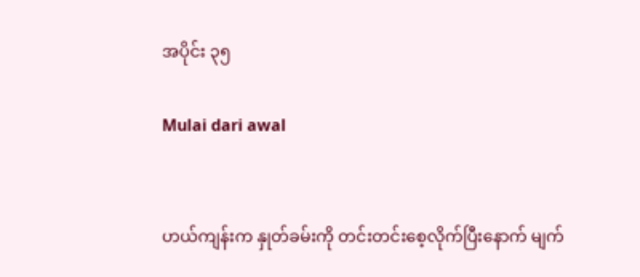အပိုင်း ၃၅

Mulai dari awal


ဟယ်ကျန်းက နှုတ်ခမ်းကို တင်းတင်းစေ့လိုက်ပြီးနောက် မျက်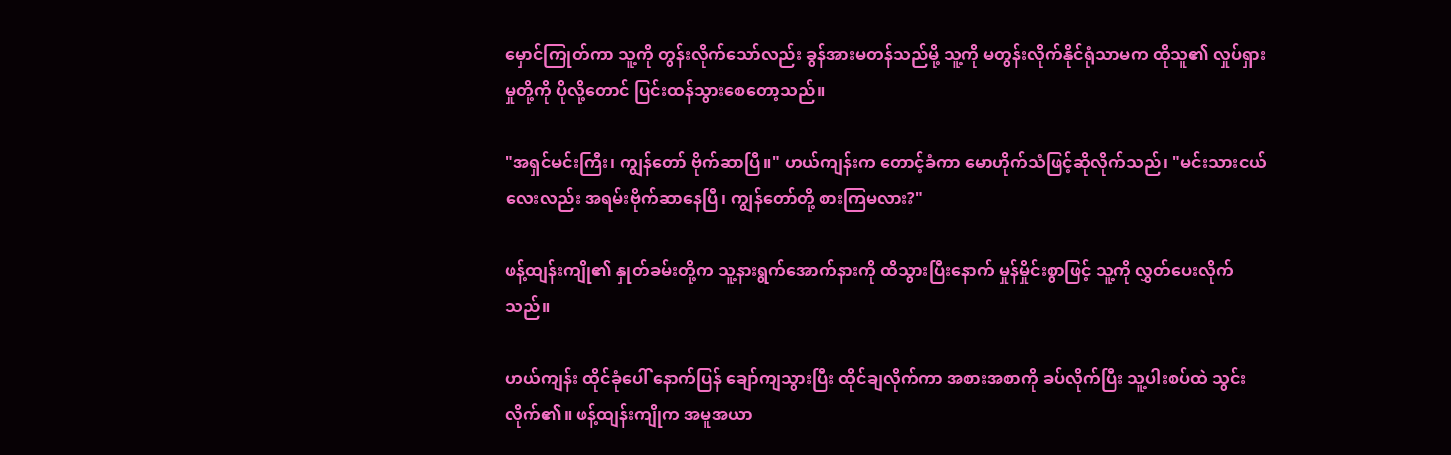မှောင်ကြုတ်ကာ သူ့ကို တွန်းလိုက်သော်လည်း ခွန်အားမတန်သည်မို့ သူ့ကို မတွန်းလိုက်နိုင်ရုံသာမက ထိုသူ၏ လှုပ်ရှားမှုတို့ကို ပိုလို့တောင် ပြင်းထန်သွားစေတော့သည်။

"အရှင်မင်းကြီး၊ ကျွန်တော် ဗိုက်ဆာပြီ။" ဟယ်ကျန်းက တောင့်ခံကာ မောဟိုက်သံဖြင့်ဆိုလိုက်သည်၊ "မင်းသားငယ်လေးလည်း အရမ်းဗိုက်ဆာနေပြီ၊ ကျွန်တော်တို့ စားကြမလား?"

ဖန့်ထျန်းကျို၏ နှုတ်ခမ်းတို့က သူ့နားရွက်အောက်နားကို ထိသွားပြီးနောက် မှုန်မှိုင်းစွာဖြင့် သူ့ကို လွှတ်ပေးလိုက်သည်။

ဟယ်ကျန်း ထိုင်ခုံပေါ် နောက်ပြန် ချော်ကျသွားပြီး ထိုင်ချလိုက်ကာ အစားအစာကို ခပ်လိုက်ပြီး သူ့ပါးစပ်ထဲ သွင်းလိုက်၏။ ဖန့်ထျန်းကျိုက အမူအယာ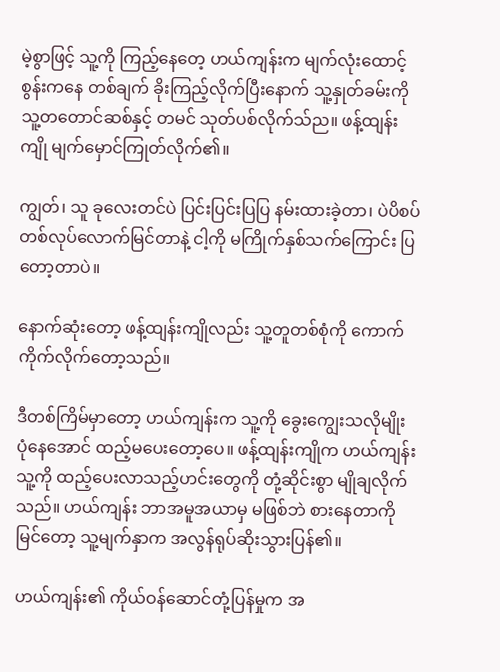မဲ့စွာဖြင့် သူ့ကို ကြည့်နေတေ့ ဟယ်ကျန်းက မျက်လုံးထောင့်စွန်းကနေ တစ်ချက် ခိုးကြည့်လိုက်ပြီးနောက် သူ့နှုတ်ခမ်းကို သူ့တတောင်ဆစ်နှင့် တမင် သုတ်ပစ်လိုက်သ်ည။ ဖန့်ထျန်းကျို မျက်မှောင်ကြုတ်လိုက်၏။

ကျွတ်၊ သူ ခုလေးတင်ပဲ ပြင်းပြင်းပြပြ နမ်းထားခဲ့တာ၊ ပဲပိစပ်တစ်လုပ်လောက်မြင်တာနဲ့ ငါ့ကို မကြိုက်နှစ်သက်ကြောင်း ပြတော့တာပဲ။

နောက်ဆုံးတော့ ဖန့်ထျန်းကျိုလည်း သူ့တူတစ်စုံကို ကောက်ကိုက်လိုက်တော့သည်။

ဒီတစ်ကြိမ်မှာတော့ ဟယ်ကျန်းက သူ့ကို ခွေးကျွေးသလိုမျိုး ပုံနေအောင် ထည့်မပေးတော့ပေ။ ဖန့်ထျန်းကျိုက ဟယ်ကျန်း သူ့ကို ထည့်ပေးလာသည့်ဟင်းတွေကို တုံ့ဆိုင်းစွာ မျိုချလိုက်သည်။ ဟယ်ကျန်း ဘာအမူအယာမှ မဖြစ်ဘဲ စားနေတာကို မြင်တော့ သူ့မျက်နှာက အလွန်ရုပ်ဆိုးသွားပြန်၏။

ဟယ်ကျန်း၏ ကိုယ်ဝန်ဆောင်တုံ့ပြန်မှုက အ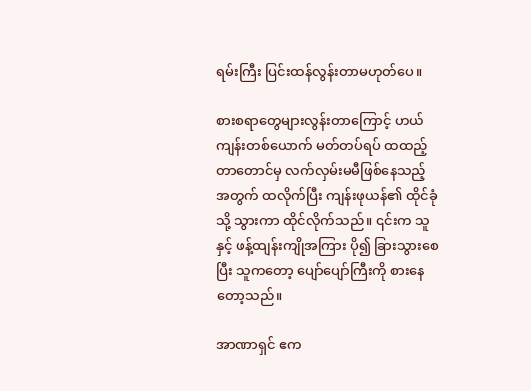ရမ်းကြီး ပြင်းထန်လွန်းတာမဟုတ်ပေ။

စားစရာတွေများလွန်းတာကြောင့် ဟယ်ကျန်းတစ်ယောက် မတ်တပ်ရပ် ထထည့်တာတောင်မှ လက်လှမ်းမမီဖြစ်နေသည့်အတွက် ထလိုက်ပြီး ကျန်းဖုယန်၏ ထိုင်ခုံသို့ သွားကာ ထိုင်လိုက်သည်။ ၎င်းက သူနှင့် ဖန့်ထျန်းကျိုအကြား ပို၍ ခြားသွားစေပြီး သူကတော့ ပျော်ပျော်ကြီးကို စားနေတော့သည်။

အာဏာရှင် ဧက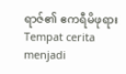ရာဇ်၏ ဧကရီမိဖုရားTempat cerita menjadi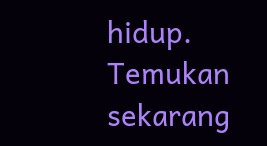hidup. Temukan sekarang